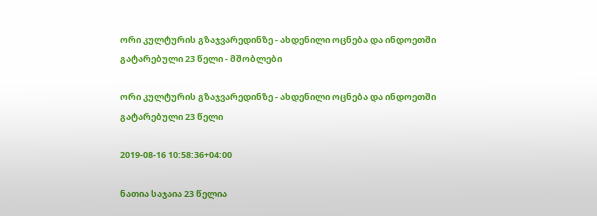ორი კულტურის გზაჯვარედინზე - ახდენილი ოცნება და ინდოეთში გატარებული 23 წელი - მშობლები

ორი კულტურის გზაჯვარედინზე - ახდენილი ოცნება და ინდოეთში გატარებული 23 წელი

2019-08-16 10:58:36+04:00

ნათია საჯაია 23 წელია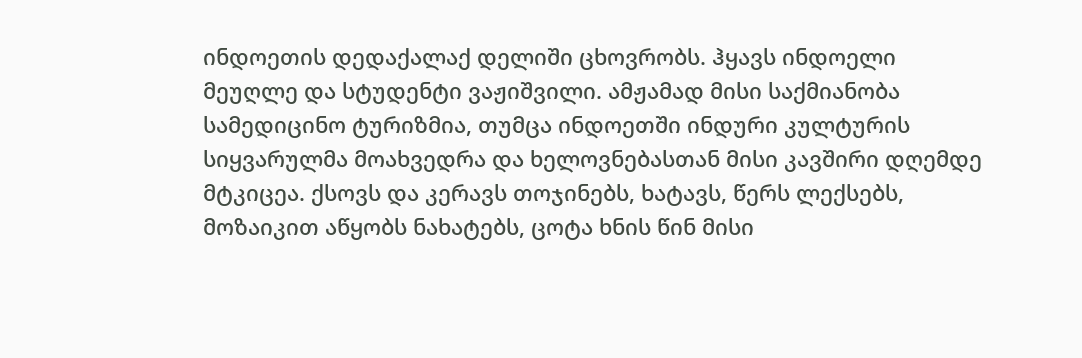ინდოეთის დედაქალაქ დელიში ცხოვრობს. ჰყავს ინდოელი მეუღლე და სტუდენტი ვაჟიშვილი. ამჟამად მისი საქმიანობა სამედიცინო ტურიზმია, თუმცა ინდოეთში ინდური კულტურის სიყვარულმა მოახვედრა და ხელოვნებასთან მისი კავშირი დღემდე მტკიცეა. ქსოვს და კერავს თოჯინებს, ხატავს, წერს ლექსებს, მოზაიკით აწყობს ნახატებს, ცოტა ხნის წინ მისი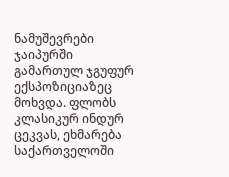ნამუშევრები ჯაიპურში გამართულ ჯგუფურ ექსპოზიციაზეც მოხვდა. ფლობს კლასიკურ ინდურ ცეკვას, ეხმარება საქართველოში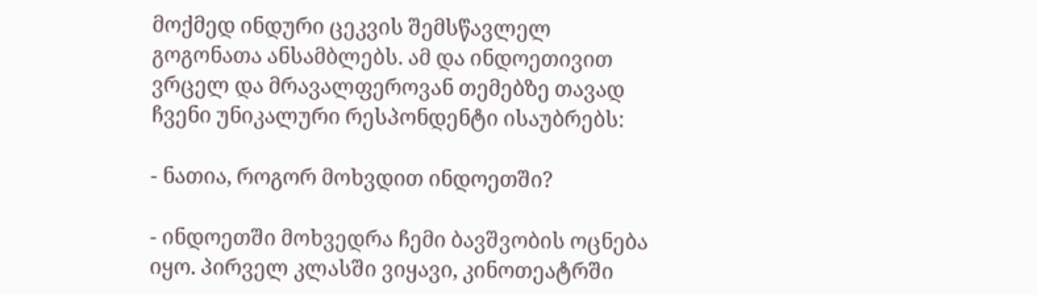მოქმედ ინდური ცეკვის შემსწავლელ გოგონათა ანსამბლებს. ამ და ინდოეთივით ვრცელ და მრავალფეროვან თემებზე თავად ჩვენი უნიკალური რესპონდენტი ისაუბრებს:

- ნათია, როგორ მოხვდით ინდოეთში?

- ინდოეთში მოხვედრა ჩემი ბავშვობის ოცნება იყო. პირველ კლასში ვიყავი, კინოთეატრში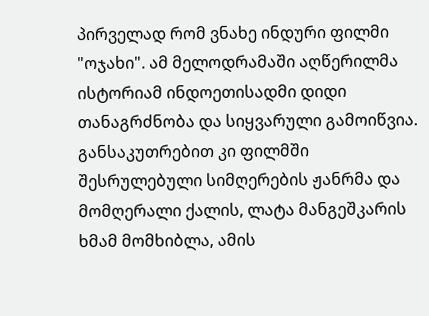პირველად რომ ვნახე ინდური ფილმი "ოჯახი". ამ მელოდრამაში აღწერილმა ისტორიამ ინდოეთისადმი დიდი თანაგრძნობა და სიყვარული გამოიწვია. განსაკუთრებით კი ფილმში შესრულებული სიმღერების ჟანრმა და მომღერალი ქალის, ლატა მანგეშკარის ხმამ მომხიბლა, ამის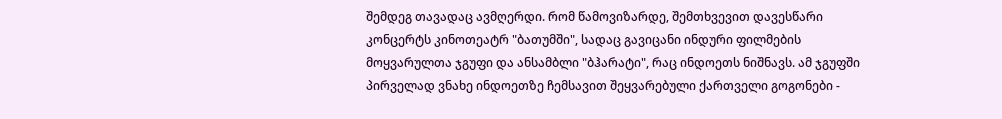შემდეგ თავადაც ავმღერდი. რომ წამოვიზარდე, შემთხვევით დავესწარი კონცერტს კინოთეატრ "ბათუმში", სადაც გავიცანი ინდური ფილმების მოყვარულთა ჯგუფი და ანსამბლი "ბჰარატი", რაც ინდოეთს ნიშნავს. ამ ჯგუფში პირველად ვნახე ინდოეთზე ჩემსავით შეყვარებული ქართველი გოგონები -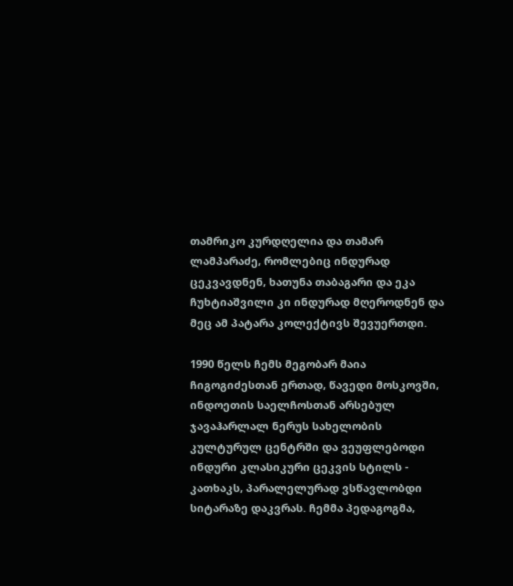თამრიკო კურდღელია და თამარ ლამპარაძე, რომლებიც ინდურად ცეკვავდნენ, ხათუნა თაბაგარი და ეკა ჩუხტიაშვილი კი ინდურად მღეროდნენ და მეც ამ პატარა კოლექტივს შევუერთდი.

1990 წელს ჩემს მეგობარ მაია ჩიგოგიძესთან ერთად, წავედი მოსკოვში, ინდოეთის საელჩოსთან არსებულ ჯავაჰარლალ ნერუს სახელობის კულტურულ ცენტრში და ვეუფლებოდი ინდური კლასიკური ცეკვის სტილს - კათხაკს, პარალელურად ვსწავლობდი სიტარაზე დაკვრას. ჩემმა პედაგოგმა,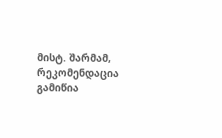მისტ. შარმამ, რეკომენდაცია გამიწია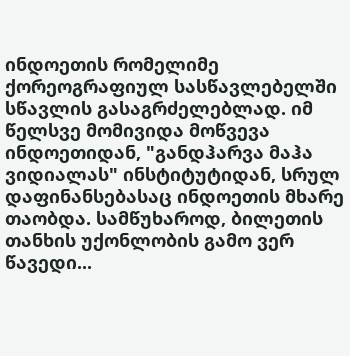ინდოეთის რომელიმე ქორეოგრაფიულ სასწავლებელში სწავლის გასაგრძელებლად. იმ წელსვე მომივიდა მოწვევა ინდოეთიდან, "განდჰარვა მაჰა ვიდიალას" ინსტიტუტიდან, სრულ დაფინანსებასაც ინდოეთის მხარე თაობდა. სამწუხაროდ, ბილეთის თანხის უქონლობის გამო ვერ წავედი...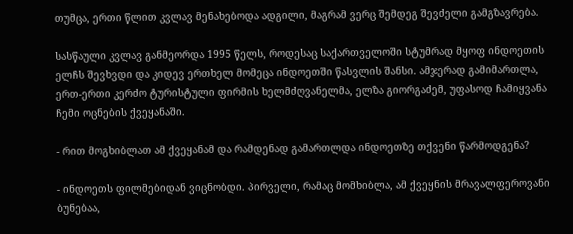თუმცა, ერთი წლით კვლავ მენახებოდა ადგილი, მაგრამ ვერც შემდეგ შევძელი გამგზავრება.

სასწაული კვლავ განმეორდა 1995 წელს, როდესაც საქართველოში სტუმრად მყოფ ინდოეთის ელჩს შევხვდი და კიდევ ერთხელ მომეცა ინდოეთში წასვლის შანსი. ამჯერად გამიმართლა, ერთ-ერთი კერძო ტურისტული ფირმის ხელმძღვანელმა, ელზა გიორგაძემ, უფასოდ ჩამიყვანა ჩემი ოცნების ქვეყანაში.

- რით მოგხიბლათ ამ ქვეყანამ და რამდენად გამართლდა ინდოეთზე თქვენი წარმოდგენა?

- ინდოეთს ფილმებიდან ვიცნობდი. პირველი, რამაც მომხიბლა, ამ ქვეყნის მრავალფეროვანი ბუნებაა,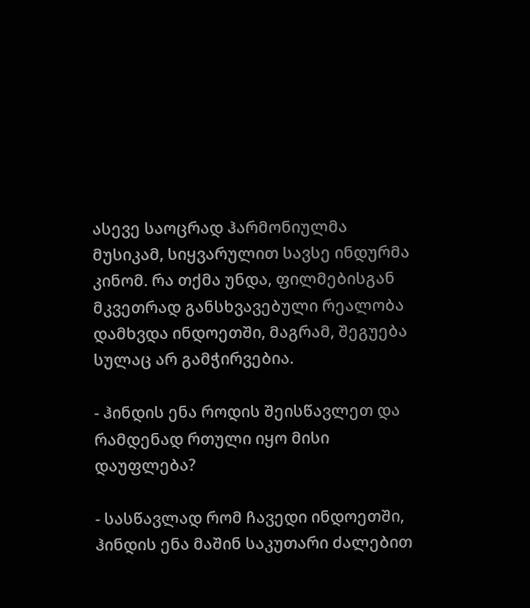ასევე საოცრად ჰარმონიულმა მუსიკამ, სიყვარულით სავსე ინდურმა კინომ. რა თქმა უნდა, ფილმებისგან მკვეთრად განსხვავებული რეალობა დამხვდა ინდოეთში, მაგრამ, შეგუება სულაც არ გამჭირვებია.

- ჰინდის ენა როდის შეისწავლეთ და რამდენად რთული იყო მისი დაუფლება?

- სასწავლად რომ ჩავედი ინდოეთში, ჰინდის ენა მაშინ საკუთარი ძალებით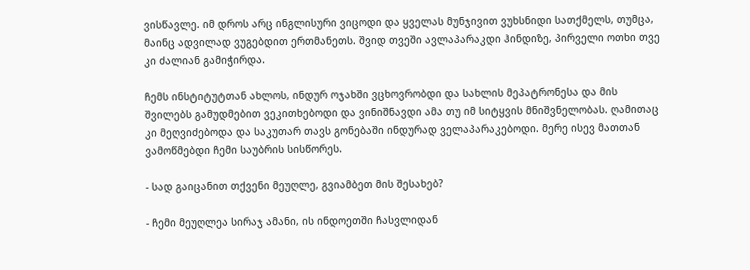ვისწავლე. იმ დროს არც ინგლისური ვიცოდი და ყველას მუნჯივით ვუხსნიდი სათქმელს, თუმცა, მაინც ადვილად ვუგებდით ერთმანეთს. შვიდ თვეში ავლაპარაკდი ჰინდიზე, პირველი ოთხი თვე კი ძალიან გამიჭირდა.

ჩემს ინსტიტუტთან ახლოს, ინდურ ოჯახში ვცხოვრობდი და სახლის მეპატრონესა და მის შვილებს გამუდმებით ვეკითხებოდი და ვინიშნავდი ამა თუ იმ სიტყვის მნიშვნელობას. ღამითაც კი მეღვიძებოდა და საკუთარ თავს გონებაში ინდურად ველაპარაკებოდი. მერე ისევ მათთან ვამოწმებდი ჩემი საუბრის სისწორეს.

- სად გაიცანით თქვენი მეუღლე, გვიამბეთ მის შესახებ?

- ჩემი მეუღლეა სირაჯ ამანი, ის ინდოეთში ჩასვლიდან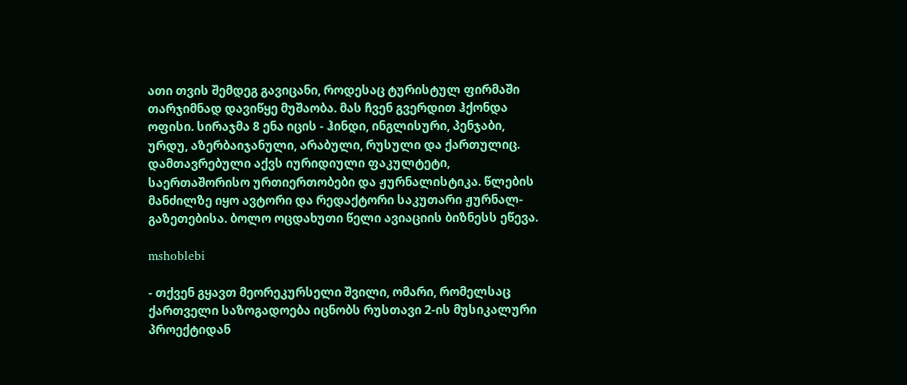ათი თვის შემდეგ გავიცანი, როდესაც ტურისტულ ფირმაში თარჯიმნად დავიწყე მუშაობა. მას ჩვენ გვერდით ჰქონდა ოფისი. სირაჯმა 8 ენა იცის - ჰინდი, ინგლისური, პენჯაბი, ურდუ, აზერბაიჯანული, არაბული, რუსული და ქართულიც. დამთავრებული აქვს იურიდიული ფაკულტეტი, საერთაშორისო ურთიერთობები და ჟურნალისტიკა. წლების მანძილზე იყო ავტორი და რედაქტორი საკუთარი ჟურნალ-გაზეთებისა. ბოლო ოცდახუთი წელი ავიაციის ბიზნესს ეწევა.

mshoblebi

- თქვენ გყავთ მეორეკურსელი შვილი, ომარი, რომელსაც ქართველი საზოგადოება იცნობს რუსთავი 2-ის მუსიკალური პროექტიდან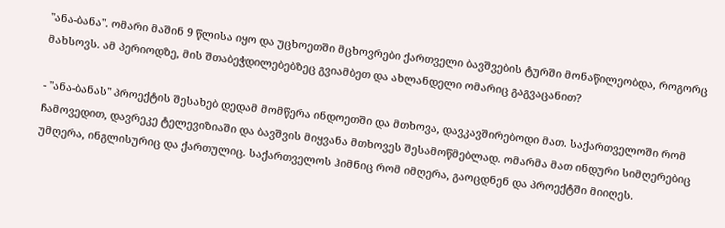"ანა-ბანა". ომარი მაშინ 9 წლისა იყო და უცხოეთში მცხოვრები ქართველი ბავშვების ტურში მონაწილეობდა, როგორც მახსოვს. ამ პერიოდზე, მის შთაბეჭდილებებზეც გვიამბეთ და ახლანდელი ომარიც გაგვაცანით?

- "ანა-ბანას" პროექტის შესახებ დედამ მომწერა ინდოეთში და მთხოვა, დავკავშირებოდი მათ. საქართველოში რომ ჩამოვედით, დავრეკე ტელევიზიაში და ბავშვის მიყვანა მთხოვეს შესამოწმებლად. ომარმა მათ ინდური სიმღერებიც უმღერა, ინგლისურიც და ქართულიც. საქართველოს ჰიმნიც რომ იმღერა, გაოცდნენ და პროექტში მიიღეს.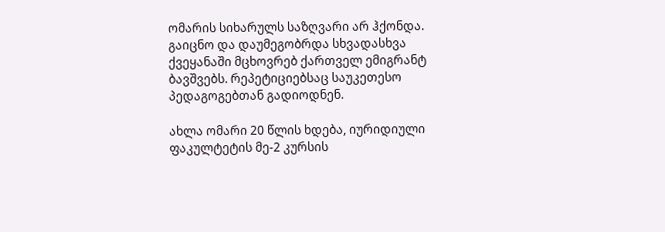ომარის სიხარულს საზღვარი არ ჰქონდა. გაიცნო და დაუმეგობრდა სხვადასხვა ქვეყანაში მცხოვრებ ქართველ ემიგრანტ ბავშვებს. რეპეტიციებსაც საუკეთესო პედაგოგებთან გადიოდნენ.

ახლა ომარი 20 წლის ხდება, იურიდიული ფაკულტეტის მე-2 კურსის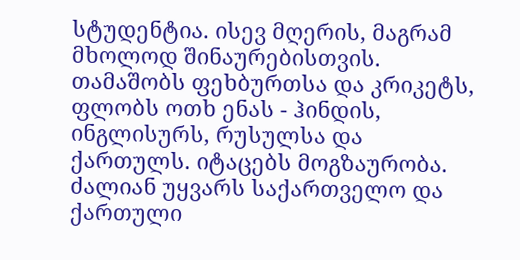სტუდენტია. ისევ მღერის, მაგრამ მხოლოდ შინაურებისთვის. თამაშობს ფეხბურთსა და კრიკეტს, ფლობს ოთხ ენას - ჰინდის, ინგლისურს, რუსულსა და ქართულს. იტაცებს მოგზაურობა. ძალიან უყვარს საქართველო და ქართული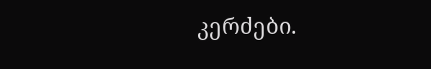კერძები.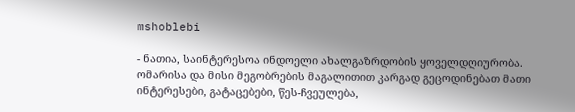mshoblebi

- ნათია, საინტერესოა ინდოელი ახალგაზრდობის ყოველდღიურობა. ომარისა და მისი მეგობრების მაგალითით კარგად გეცოდინებათ მათი ინტერესები, გატაცებები, წეს-ჩვეულება,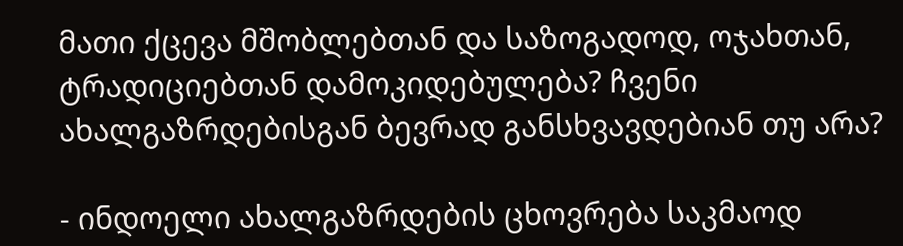მათი ქცევა მშობლებთან და საზოგადოდ, ოჯახთან, ტრადიციებთან დამოკიდებულება? ჩვენი ახალგაზრდებისგან ბევრად განსხვავდებიან თუ არა?

- ინდოელი ახალგაზრდების ცხოვრება საკმაოდ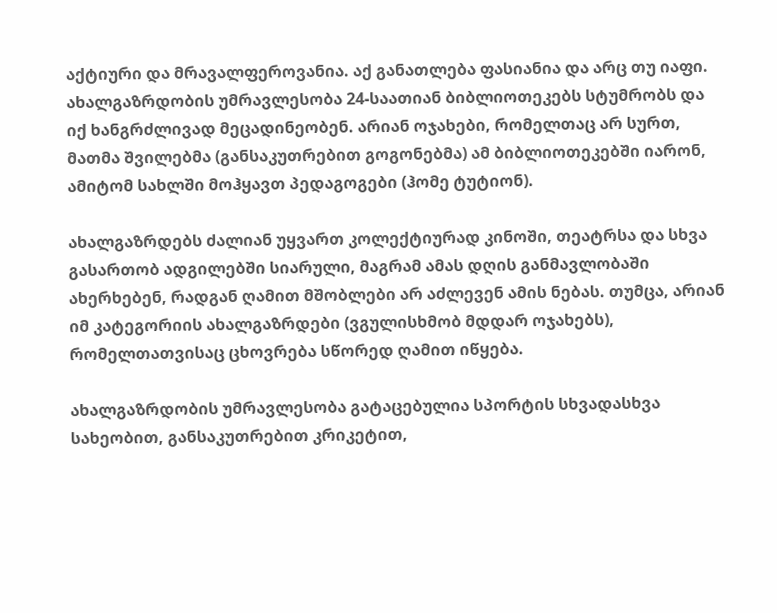აქტიური და მრავალფეროვანია. აქ განათლება ფასიანია და არც თუ იაფი. ახალგაზრდობის უმრავლესობა 24-საათიან ბიბლიოთეკებს სტუმრობს და იქ ხანგრძლივად მეცადინეობენ. არიან ოჯახები, რომელთაც არ სურთ, მათმა შვილებმა (განსაკუთრებით გოგონებმა) ამ ბიბლიოთეკებში იარონ, ამიტომ სახლში მოჰყავთ პედაგოგები (ჰომე ტუტიონ).

ახალგაზრდებს ძალიან უყვართ კოლექტიურად კინოში, თეატრსა და სხვა გასართობ ადგილებში სიარული, მაგრამ ამას დღის განმავლობაში ახერხებენ, რადგან ღამით მშობლები არ აძლევენ ამის ნებას. თუმცა, არიან იმ კატეგორიის ახალგაზრდები (ვგულისხმობ მდდარ ოჯახებს), რომელთათვისაც ცხოვრება სწორედ ღამით იწყება.

ახალგაზრდობის უმრავლესობა გატაცებულია სპორტის სხვადასხვა სახეობით, განსაკუთრებით კრიკეტით,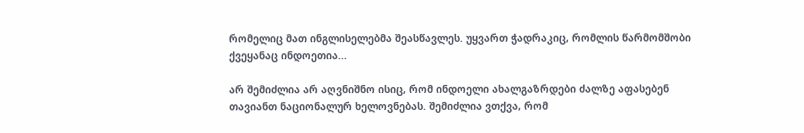რომელიც მათ ინგლისელებმა შეასწავლეს. უყვართ ჭადრაკიც, რომლის წარმომშობი ქვეყანაც ინდოეთია...

არ შემიძლია არ აღვნიშნო ისიც, რომ ინდოელი ახალგაზრდები ძალზე აფასებენ თავიანთ ნაციონალურ ხელოვნებას. შემიძლია ვთქვა, რომ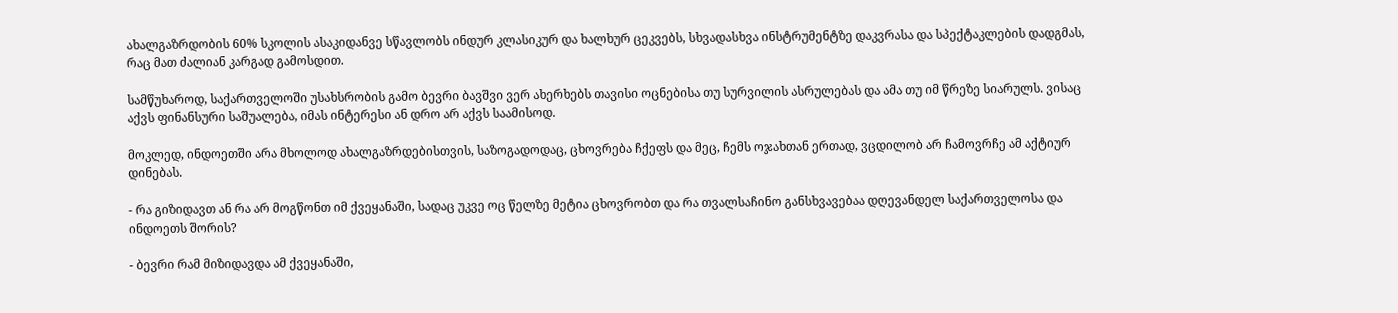ახალგაზრდობის 60% სკოლის ასაკიდანვე სწავლობს ინდურ კლასიკურ და ხალხურ ცეკვებს, სხვადასხვა ინსტრუმენტზე დაკვრასა და სპექტაკლების დადგმას, რაც მათ ძალიან კარგად გამოსდით.

სამწუხაროდ, საქართველოში უსახსრობის გამო ბევრი ბავშვი ვერ ახერხებს თავისი ოცნებისა თუ სურვილის ასრულებას და ამა თუ იმ წრეზე სიარულს. ვისაც აქვს ფინანსური საშუალება, იმას ინტერესი ან დრო არ აქვს საამისოდ.

მოკლედ, ინდოეთში არა მხოლოდ ახალგაზრდებისთვის, საზოგადოდაც, ცხოვრება ჩქეფს და მეც, ჩემს ოჯახთან ერთად, ვცდილობ არ ჩამოვრჩე ამ აქტიურ დინებას.

- რა გიზიდავთ ან რა არ მოგწონთ იმ ქვეყანაში, სადაც უკვე ოც წელზე მეტია ცხოვრობთ და რა თვალსაჩინო განსხვავებაა დღევანდელ საქართველოსა და ინდოეთს შორის?

- ბევრი რამ მიზიდავდა ამ ქვეყანაში,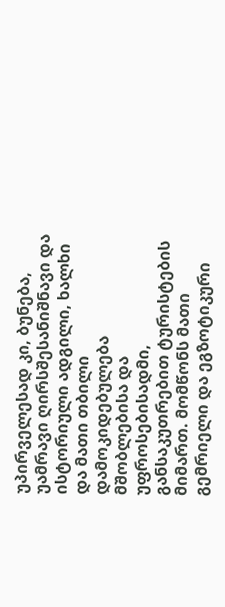უპირველესად კი, ბუნება, უამრავი ღირსშესანიშნავი და ისტორიული ადგილი, ხალხი და მათი თბილი დამოკიდებულება მშობლებისა და უფროსებისადმი, განსაკუთრებით ტურისტების მიმართ. მომწონს მათი გემრიელი და ეგზოტიკური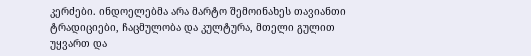კერძები. ინდოელებმა არა მარტო შემოინახეს თავიანთი ტრადიციები, ჩაცმულობა და კულტურა, მთელი გულით უყვართ და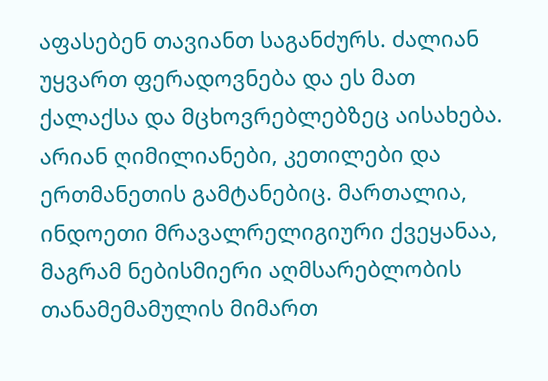აფასებენ თავიანთ საგანძურს. ძალიან უყვართ ფერადოვნება და ეს მათ ქალაქსა და მცხოვრებლებზეც აისახება. არიან ღიმილიანები, კეთილები და ერთმანეთის გამტანებიც. მართალია, ინდოეთი მრავალრელიგიური ქვეყანაა, მაგრამ ნებისმიერი აღმსარებლობის თანამემამულის მიმართ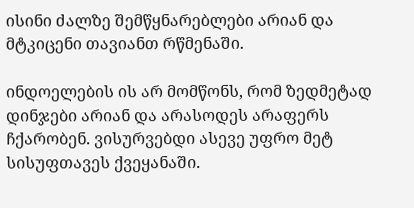ისინი ძალზე შემწყნარებლები არიან და მტკიცენი თავიანთ რწმენაში.

ინდოელების ის არ მომწონს, რომ ზედმეტად დინჯები არიან და არასოდეს არაფერს ჩქარობენ. ვისურვებდი ასევე უფრო მეტ სისუფთავეს ქვეყანაში.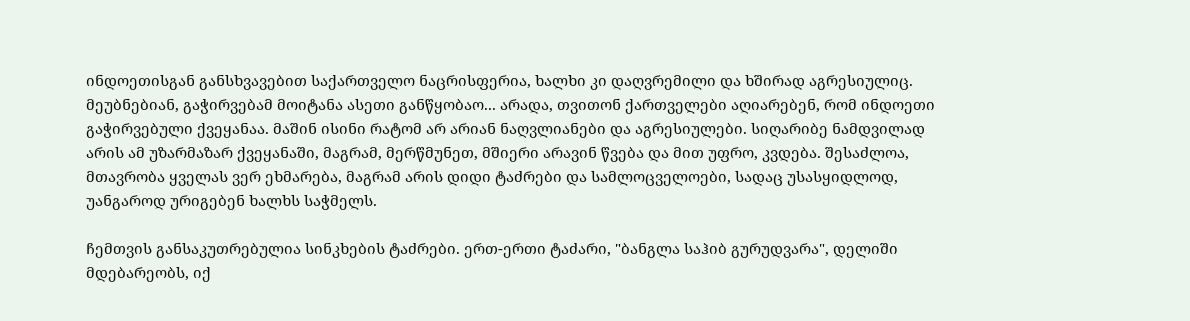ინდოეთისგან განსხვავებით საქართველო ნაცრისფერია, ხალხი კი დაღვრემილი და ხშირად აგრესიულიც. მეუბნებიან, გაჭირვებამ მოიტანა ასეთი განწყობაო... არადა, თვითონ ქართველები აღიარებენ, რომ ინდოეთი გაჭირვებული ქვეყანაა. მაშინ ისინი რატომ არ არიან ნაღვლიანები და აგრესიულები. სიღარიბე ნამდვილად არის ამ უზარმაზარ ქვეყანაში, მაგრამ, მერწმუნეთ, მშიერი არავინ წვება და მით უფრო, კვდება. შესაძლოა, მთავრობა ყველას ვერ ეხმარება, მაგრამ არის დიდი ტაძრები და სამლოცველოები, სადაც უსასყიდლოდ, უანგაროდ ურიგებენ ხალხს საჭმელს.

ჩემთვის განსაკუთრებულია სინკხების ტაძრები. ერთ-ერთი ტაძარი, "ბანგლა საჰიბ გურუდვარა", დელიში მდებარეობს, იქ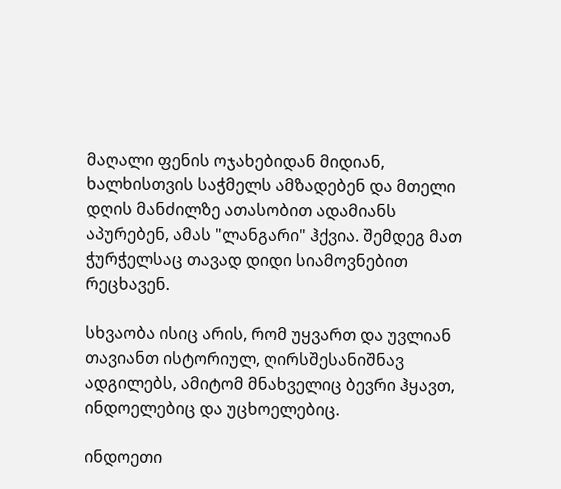მაღალი ფენის ოჯახებიდან მიდიან, ხალხისთვის საჭმელს ამზადებენ და მთელი დღის მანძილზე ათასობით ადამიანს აპურებენ, ამას "ლანგარი" ჰქვია. შემდეგ მათ ჭურჭელსაც თავად დიდი სიამოვნებით რეცხავენ.

სხვაობა ისიც არის, რომ უყვართ და უვლიან თავიანთ ისტორიულ, ღირსშესანიშნავ ადგილებს, ამიტომ მნახველიც ბევრი ჰყავთ, ინდოელებიც და უცხოელებიც.

ინდოეთი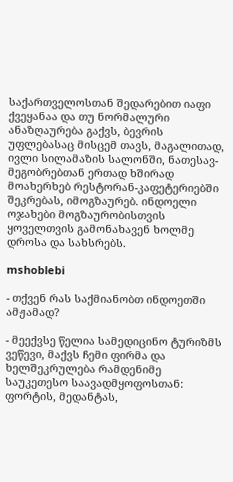საქართველოსთან შედარებით იაფი ქვეყანაა და თუ ნორმალური ანაზღაურება გაქვს, ბევრის უფლებასაც მისცემ თავს, მაგალითად, ივლი სილამაზის სალონში, ნათესავ-მეგობრებთან ერთად ხშირად მოახერხებ რესტორან-კაფეტერიებში შეკრებას, იმოგზაურებ. ინდოელი ოჯახები მოგზაურობისთვის ყოველთვის გამონახავენ ხოლმე დროსა და სახსრებს.

mshoblebi

- თქვენ რას საქმიანობთ ინდოეთში ამჟამად?

- მეექვსე წელია სამედიცინო ტურიზმს ვეწევი, მაქვს ჩემი ფირმა და ხელშეკრულება რამდენიმე საუკეთესო საავადმყოფოსთან: ფორტის, მედანტას,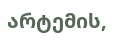არტემის,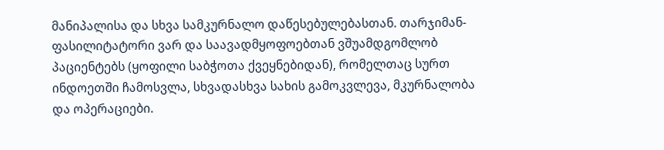მანიპალისა და სხვა სამკურნალო დაწესებულებასთან. თარჯიმან-ფასილიტატორი ვარ და საავადმყოფოებთან ვშუამდგომლობ პაციენტებს (ყოფილი საბჭოთა ქვეყნებიდან), რომელთაც სურთ ინდოეთში ჩამოსვლა, სხვადასხვა სახის გამოკვლევა, მკურნალობა და ოპერაციები.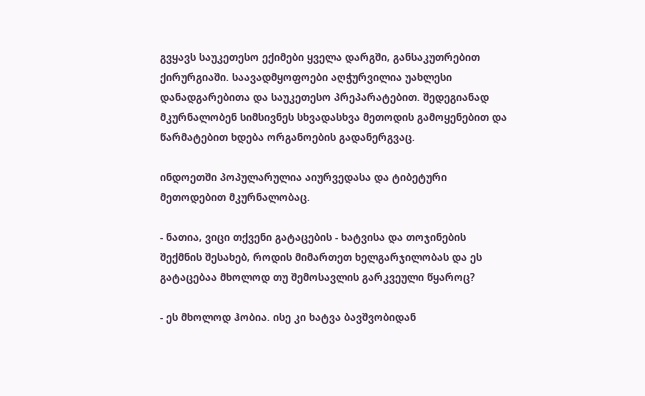გვყავს საუკეთესო ექიმები ყველა დარგში, განსაკუთრებით ქირურგიაში. საავადმყოფოები აღჭურვილია უახლესი დანადგარებითა და საუკეთესო პრეპარატებით. შედეგიანად მკურნალობენ სიმსივნეს სხვადასხვა მეთოდის გამოყენებით და წარმატებით ხდება ორგანოების გადანერგვაც.

ინდოეთში პოპულარულია აიურვედასა და ტიბეტური მეთოდებით მკურნალობაც.

- ნათია, ვიცი თქვენი გატაცების - ხატვისა და თოჯინების შექმნის შესახებ, როდის მიმართეთ ხელგარჯილობას და ეს გატაცებაა მხოლოდ თუ შემოსავლის გარკვეული წყაროც?

- ეს მხოლოდ ჰობია. ისე კი ხატვა ბავშვობიდან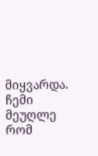მიყვარდა. ჩემი მეუღლე რომ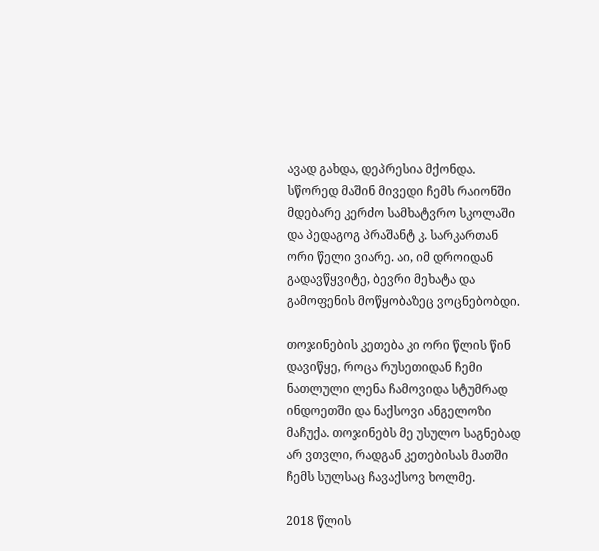ავად გახდა, დეპრესია მქონდა. სწორედ მაშინ მივედი ჩემს რაიონში მდებარე კერძო სამხატვრო სკოლაში და პედაგოგ პრაშანტ კ. სარკართან ორი წელი ვიარე. აი, იმ დროიდან გადავწყვიტე, ბევრი მეხატა და გამოფენის მოწყობაზეც ვოცნებობდი.

თოჯინების კეთება კი ორი წლის წინ დავიწყე, როცა რუსეთიდან ჩემი ნათლული ლენა ჩამოვიდა სტუმრად ინდოეთში და ნაქსოვი ანგელოზი მაჩუქა. თოჯინებს მე უსულო საგნებად არ ვთვლი, რადგან კეთებისას მათში ჩემს სულსაც ჩავაქსოვ ხოლმე.

2018 წლის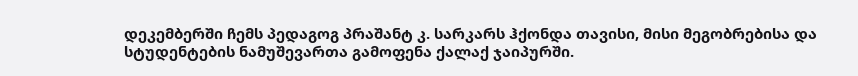დეკემბერში ჩემს პედაგოგ პრაშანტ კ. სარკარს ჰქონდა თავისი, მისი მეგობრებისა და სტუდენტების ნამუშევართა გამოფენა ქალაქ ჯაიპურში.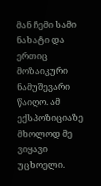მან ჩემი სამი ნახატი და ერთიც მოზაიკური ნამუშევარი წაიღო. ამ ექსპოზიციაზე მხოლოდ მე ვიყავი უცხოელი.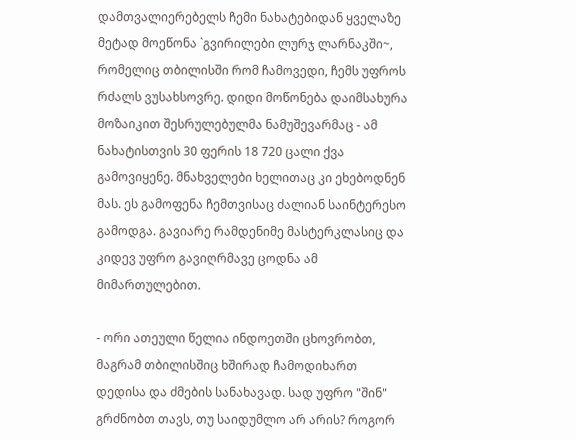დამთვალიერებელს ჩემი ნახატებიდან ყველაზე მეტად მოეწონა `გვირილები ლურჯ ლარნაკში~, რომელიც თბილისში რომ ჩამოვედი, ჩემს უფროს რძალს ვუსახსოვრე. დიდი მოწონება დაიმსახურა მოზაიკით შესრულებულმა ნამუშევარმაც - ამ ნახატისთვის 30 ფერის 18 720 ცალი ქვა გამოვიყენე. მნახველები ხელითაც კი ეხებოდნენ მას. ეს გამოფენა ჩემთვისაც ძალიან საინტერესო გამოდგა. გავიარე რამდენიმე მასტერკლასიც და კიდევ უფრო გავიღრმავე ცოდნა ამ მიმართულებით.

- ორი ათეული წელია ინდოეთში ცხოვრობთ, მაგრამ თბილისშიც ხშირად ჩამოდიხართ დედისა და ძმების სანახავად. სად უფრო "შინ" გრძნობთ თავს, თუ საიდუმლო არ არის? როგორ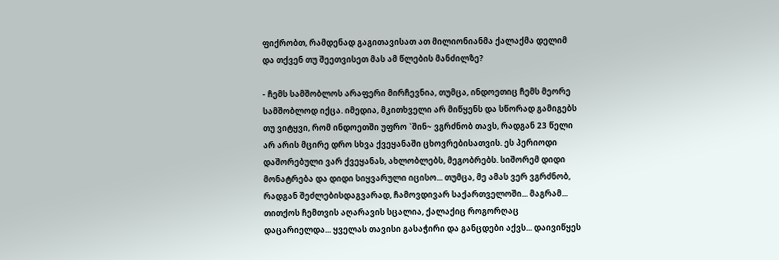ფიქრობთ, რამდენად გაგითავისათ ათ მილიონიანმა ქალაქმა დელიმ და თქვენ თუ შეეთვისეთ მას ამ წლების მანძილზე?

- ჩემს სამშობლოს არაფერი მირჩევნია, თუმცა, ინდოეთიც ჩემს მეორე სამშობლოდ იქცა. იმედია, მკითხველი არ მიწყენს და სწორად გამიგებს თუ ვიტყვი, რომ ინდოეთში უფრო `შინ~ ვგრძნობ თავს, რადგან 23 წელი არ არის მცირე დრო სხვა ქვეყანაში ცხოვრებისათვის. ეს პერიოდი დაშორებული ვარ ქვეყანას, ახლობლებს, მეგობრებს. სიშორემ დიდი მონატრება და დიდი სიყვარული იცისო... თუმცა, მე ამას ვერ ვგრძნობ, რადგან შეძლებისდაგვარად, ჩამოვდივარ საქართველოში... მაგრამ... თითქოს ჩემთვის აღარავის სცალია, ქალაქიც როგორღაც დაცარიელდა... ყველას თავისი გასაჭირი და განცდები აქვს... დაივიწყეს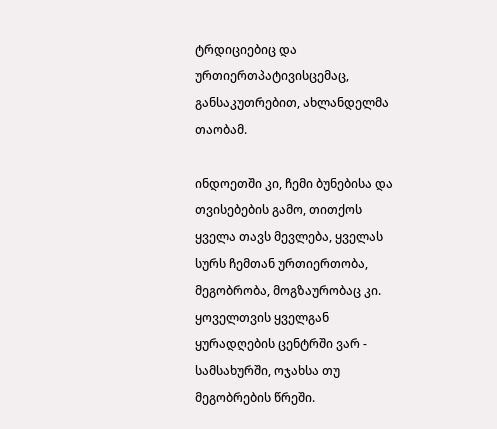ტრდიციებიც და ურთიერთპატივისცემაც, განსაკუთრებით, ახლანდელმა თაობამ.

ინდოეთში კი, ჩემი ბუნებისა და თვისებების გამო, თითქოს ყველა თავს მევლება, ყველას სურს ჩემთან ურთიერთობა, მეგობრობა, მოგზაურობაც კი. ყოველთვის ყველგან ყურადღების ცენტრში ვარ - სამსახურში, ოჯახსა თუ მეგობრების წრეში.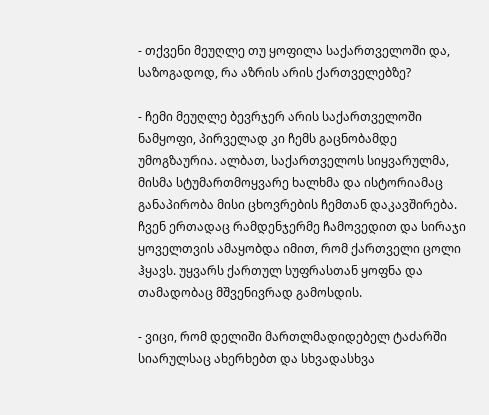- თქვენი მეუღლე თუ ყოფილა საქართველოში და, საზოგადოდ, რა აზრის არის ქართველებზე?

- ჩემი მეუღლე ბევრჯერ არის საქართველოში ნამყოფი, პირველად კი ჩემს გაცნობამდე უმოგზაურია. ალბათ, საქართველოს სიყვარულმა, მისმა სტუმართმოყვარე ხალხმა და ისტორიამაც განაპირობა მისი ცხოვრების ჩემთან დაკავშირება. ჩვენ ერთადაც რამდენჯერმე ჩამოვედით და სირაჯი ყოველთვის ამაყობდა იმით, რომ ქართველი ცოლი ჰყავს. უყვარს ქართულ სუფრასთან ყოფნა და თამადობაც მშვენივრად გამოსდის.

- ვიცი, რომ დელიში მართლმადიდებელ ტაძარში სიარულსაც ახერხებთ და სხვადასხვა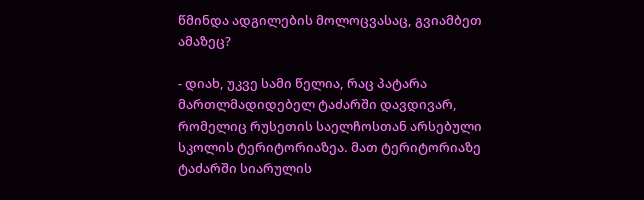წმინდა ადგილების მოლოცვასაც, გვიამბეთ ამაზეც?

- დიახ, უკვე სამი წელია, რაც პატარა მართლმადიდებელ ტაძარში დავდივარ, რომელიც რუსეთის საელჩოსთან არსებული სკოლის ტერიტორიაზეა. მათ ტერიტორიაზე ტაძარში სიარულის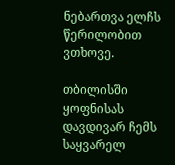ნებართვა ელჩს წერილობით ვთხოვე.

თბილისში ყოფნისას დავდივარ ჩემს საყვარელ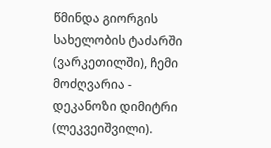წმინდა გიორგის სახელობის ტაძარში (ვარკეთილში), ჩემი მოძღვარია - დეკანოზი დიმიტრი (ლეკვეიშვილი).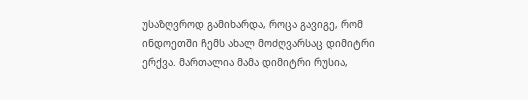უსაზღვროდ გამიხარდა, როცა გავიგე, რომ ინდოეთში ჩემს ახალ მოძღვარსაც დიმიტრი ერქვა. მართალია მამა დიმიტრი რუსია,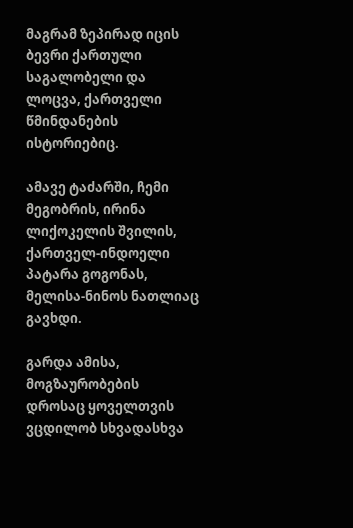მაგრამ ზეპირად იცის ბევრი ქართული საგალობელი და ლოცვა, ქართველი წმინდანების ისტორიებიც.

ამავე ტაძარში, ჩემი მეგობრის, ირინა ლიქოკელის შვილის, ქართველ-ინდოელი პატარა გოგონას, მელისა-ნინოს ნათლიაც გავხდი.

გარდა ამისა, მოგზაურობების დროსაც ყოველთვის ვცდილობ სხვადასხვა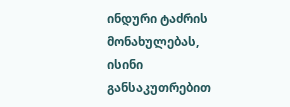ინდური ტაძრის მონახულებას, ისინი განსაკუთრებით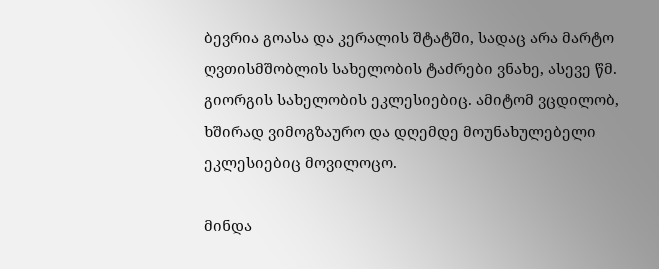ბევრია გოასა და კერალის შტატში, სადაც არა მარტო ღვთისმშობლის სახელობის ტაძრები ვნახე, ასევე წმ. გიორგის სახელობის ეკლესიებიც. ამიტომ ვცდილობ, ხშირად ვიმოგზაურო და დღემდე მოუნახულებელი ეკლესიებიც მოვილოცო.

მინდა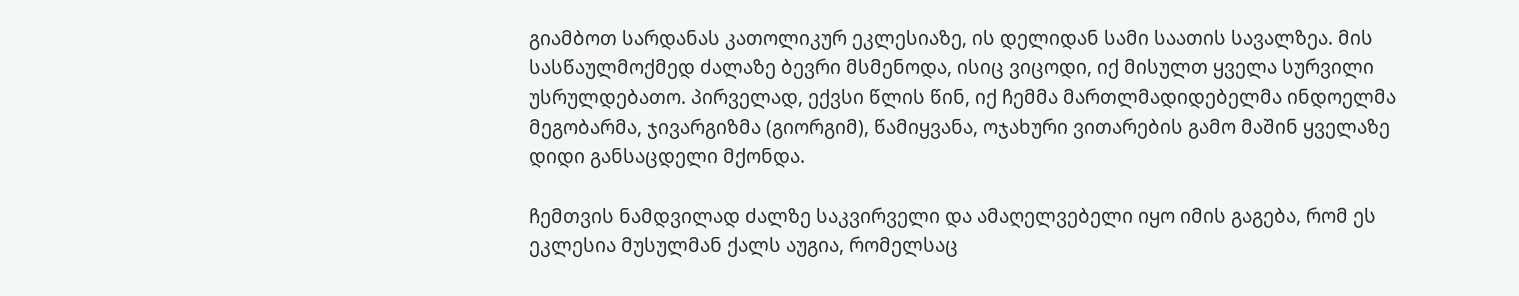გიამბოთ სარდანას კათოლიკურ ეკლესიაზე, ის დელიდან სამი საათის სავალზეა. მის სასწაულმოქმედ ძალაზე ბევრი მსმენოდა, ისიც ვიცოდი, იქ მისულთ ყველა სურვილი უსრულდებათო. პირველად, ექვსი წლის წინ, იქ ჩემმა მართლმადიდებელმა ინდოელმა მეგობარმა, ჯივარგიზმა (გიორგიმ), წამიყვანა, ოჯახური ვითარების გამო მაშინ ყველაზე დიდი განსაცდელი მქონდა.

ჩემთვის ნამდვილად ძალზე საკვირველი და ამაღელვებელი იყო იმის გაგება, რომ ეს ეკლესია მუსულმან ქალს აუგია, რომელსაც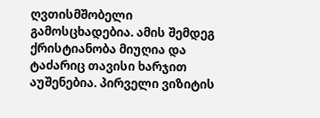ღვთისმშობელი გამოსცხადებია. ამის შემდეგ ქრისტიანობა მიუღია და ტაძარიც თავისი ხარჯით აუშენებია. პირველი ვიზიტის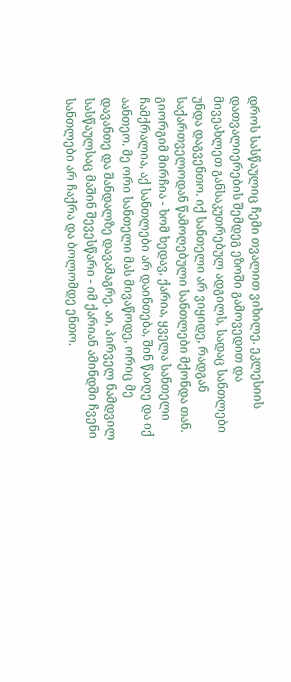დროს სასწაულიც ჩემი თვალით ვიხილე. ეკლესიის დათვალიერების შემდეგ ეზოში გამოვედით და მივეახლეთ განსაკუთრებულ ადგილს, სადაც სანთლები უნდა დაგვენთო. იქ სანთელი არ ვიყიდე, რადგან საქართველოდან წამოღებული სანთლები მქონდა თან. გიორგიმ მირჩია - ხომ ხედავ, ქარია, ყველა სანთელი ჩამქრალია, აქ სანთლები არ დაინთება, შინ წაიღე და იქ აანთეო. მე ორი სანთელი მას მივაწოდე, ორიც მე დავანთე და შანდალზე დავამაგრე. აი, პირველ ნამდვილ სასწაულსაც მაშინ შევესწარი - იმ ქარიან ამინდში ჩვენი სანთლები არ ჩაქრა და ბოლომდე ენთო.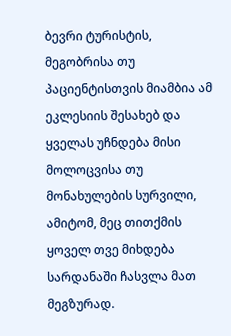ბევრი ტურისტის, მეგობრისა თუ პაციენტისთვის მიამბია ამ ეკლესიის შესახებ და ყველას უჩნდება მისი მოლოცვისა თუ მონახულების სურვილი, ამიტომ, მეც თითქმის ყოველ თვე მიხდება სარდანაში ჩასვლა მათ მეგზურად.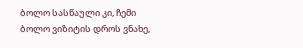ბოლო სასწაული კი, ჩემი ბოლო ვიზიტის დროს ვნახე,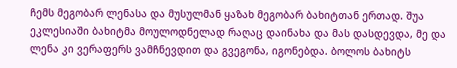ჩემს მეგობარ ლენასა და მუსულმან ყაზახ მეგობარ ბახიტთან ერთად. შუა ეკლესიაში ბახიტმა მოულოდნელად რაღაც დაინახა და მას დასდევდა, მე და ლენა კი ვერაფერს ვამჩნევდით და გვეგონა, იგონებდა. ბოლოს ბახიტს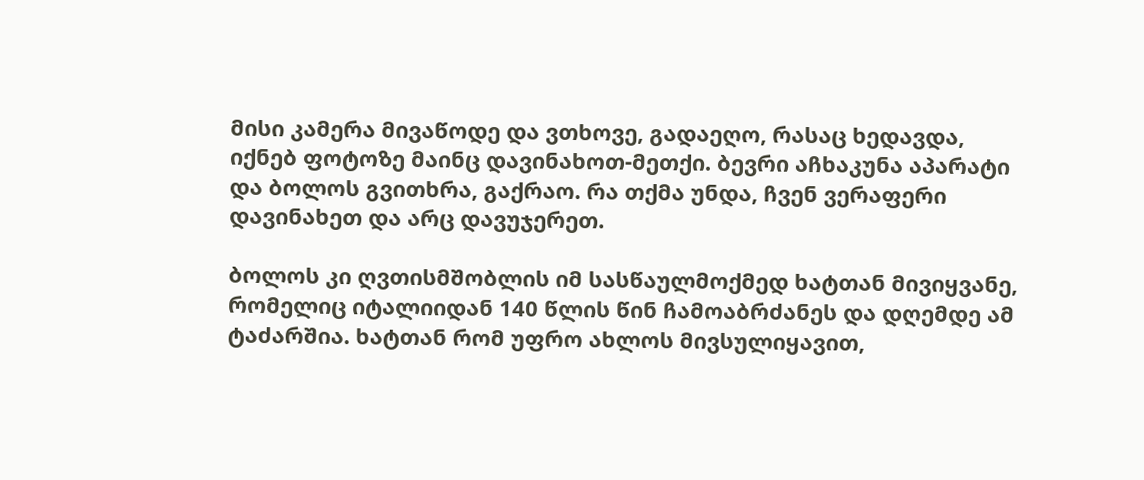მისი კამერა მივაწოდე და ვთხოვე, გადაეღო, რასაც ხედავდა, იქნებ ფოტოზე მაინც დავინახოთ-მეთქი. ბევრი აჩხაკუნა აპარატი და ბოლოს გვითხრა, გაქრაო. რა თქმა უნდა, ჩვენ ვერაფერი დავინახეთ და არც დავუჯერეთ.

ბოლოს კი ღვთისმშობლის იმ სასწაულმოქმედ ხატთან მივიყვანე, რომელიც იტალიიდან 140 წლის წინ ჩამოაბრძანეს და დღემდე ამ ტაძარშია. ხატთან რომ უფრო ახლოს მივსულიყავით,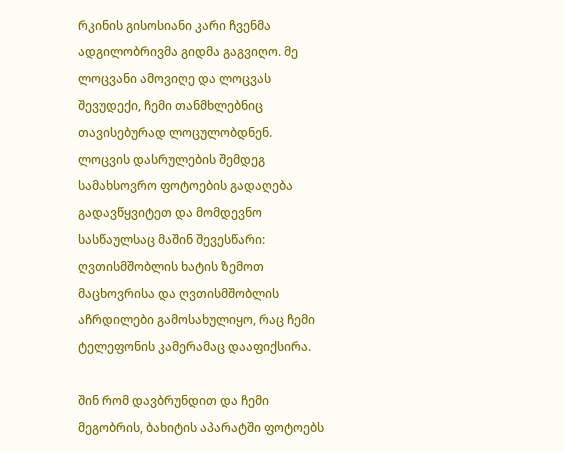რკინის გისოსიანი კარი ჩვენმა ადგილობრივმა გიდმა გაგვიღო. მე ლოცვანი ამოვიღე და ლოცვას შევუდექი, ჩემი თანმხლებნიც თავისებურად ლოცულობდნენ. ლოცვის დასრულების შემდეგ სამახსოვრო ფოტოების გადაღება გადავწყვიტეთ და მომდევნო სასწაულსაც მაშინ შევესწარი: ღვთისმშობლის ხატის ზემოთ მაცხოვრისა და ღვთისმშობლის აჩრდილები გამოსახულიყო, რაც ჩემი ტელეფონის კამერამაც დააფიქსირა.

შინ რომ დავბრუნდით და ჩემი მეგობრის, ბახიტის აპარატში ფოტოებს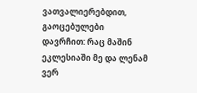ვათვალიერებდით, გაოცებულები დავრჩით: რაც მაშინ ეკლესიაში მე და ლენამ ვერ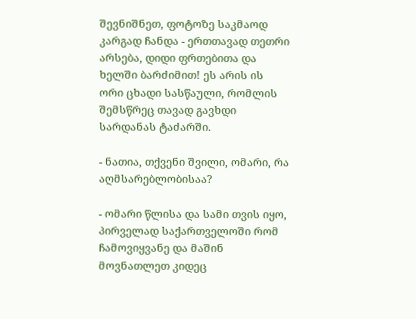შევნიშნეთ, ფოტოზე საკმაოდ კარგად ჩანდა - ერთთავად თეთრი არსება, დიდი ფრთებითა და ხელში ბარძიმით! ეს არის ის ორი ცხადი სასწაული, რომლის შემსწრეც თავად გავხდი სარდანას ტაძარში.

- ნათია, თქვენი შვილი, ომარი, რა აღმსარებლობისაა?

- ომარი წლისა და სამი თვის იყო, პირველად საქართველოში რომ ჩამოვიყვანე და მაშინ მოვნათლეთ კიდეც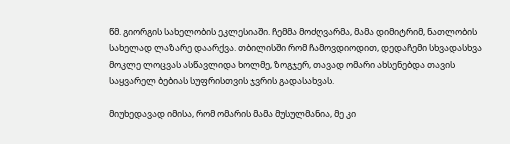წმ. გიორგის სახელობის ეკლესიაში. ჩემმა მოძღვარმა, მამა დიმიტრიმ, ნათლობის სახელად ლაზარე დაარქვა. თბილისში რომ ჩამოვდიოდით, დედაჩემი სხვადასხვა მოკლე ლოცვას ასწავლიდა ხოლმე, ზოგჯერ, თავად ომარი ახსენებდა თავის საყვარელ ბებიას სუფრისთვის ჯვრის გადასახვას.

მიუხედავად იმისა, რომ ომარის მამა მუსულმანია, მე კი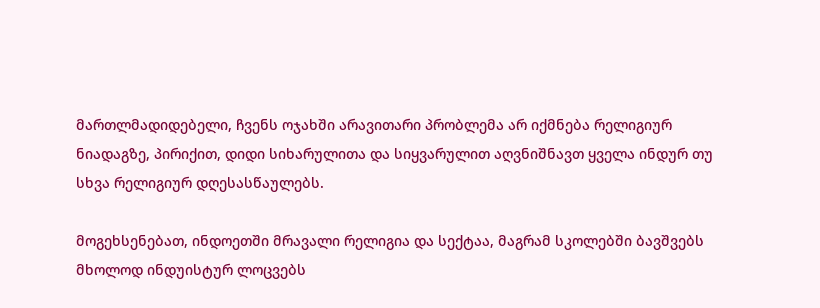მართლმადიდებელი, ჩვენს ოჯახში არავითარი პრობლემა არ იქმნება რელიგიურ ნიადაგზე, პირიქით, დიდი სიხარულითა და სიყვარულით აღვნიშნავთ ყველა ინდურ თუ სხვა რელიგიურ დღესასწაულებს.

მოგეხსენებათ, ინდოეთში მრავალი რელიგია და სექტაა, მაგრამ სკოლებში ბავშვებს მხოლოდ ინდუისტურ ლოცვებს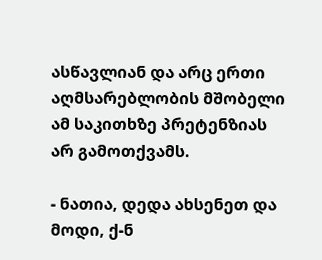ასწავლიან და არც ერთი აღმსარებლობის მშობელი ამ საკითხზე პრეტენზიას არ გამოთქვამს.

- ნათია, დედა ახსენეთ და მოდი, ქ-ნ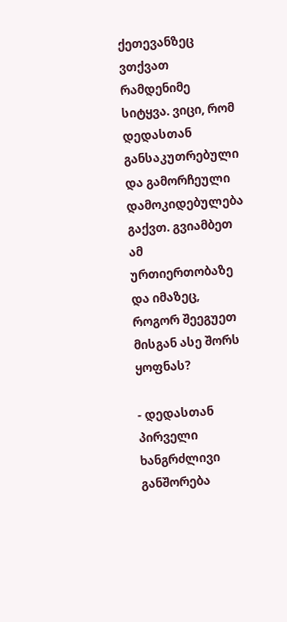ქეთევანზეც ვთქვათ რამდენიმე სიტყვა. ვიცი, რომ დედასთან განსაკუთრებული და გამორჩეული დამოკიდებულება გაქვთ. გვიამბეთ ამ ურთიერთობაზე და იმაზეც, როგორ შეეგუეთ მისგან ასე შორს ყოფნას?

- დედასთან პირველი ხანგრძლივი განშორება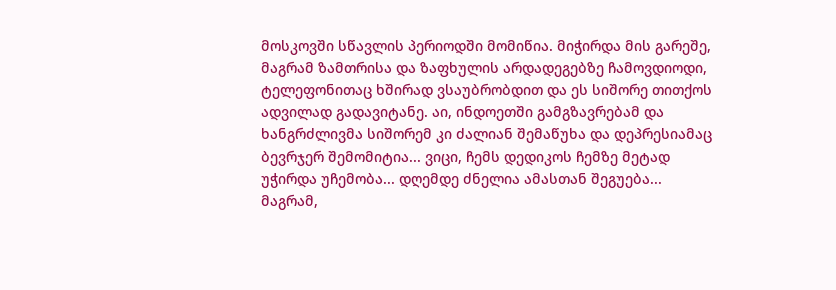მოსკოვში სწავლის პერიოდში მომიწია. მიჭირდა მის გარეშე, მაგრამ ზამთრისა და ზაფხულის არდადეგებზე ჩამოვდიოდი, ტელეფონითაც ხშირად ვსაუბრობდით და ეს სიშორე თითქოს ადვილად გადავიტანე. აი, ინდოეთში გამგზავრებამ და ხანგრძლივმა სიშორემ კი ძალიან შემაწუხა და დეპრესიამაც ბევრჯერ შემომიტია... ვიცი, ჩემს დედიკოს ჩემზე მეტად უჭირდა უჩემობა... დღემდე ძნელია ამასთან შეგუება... მაგრამ,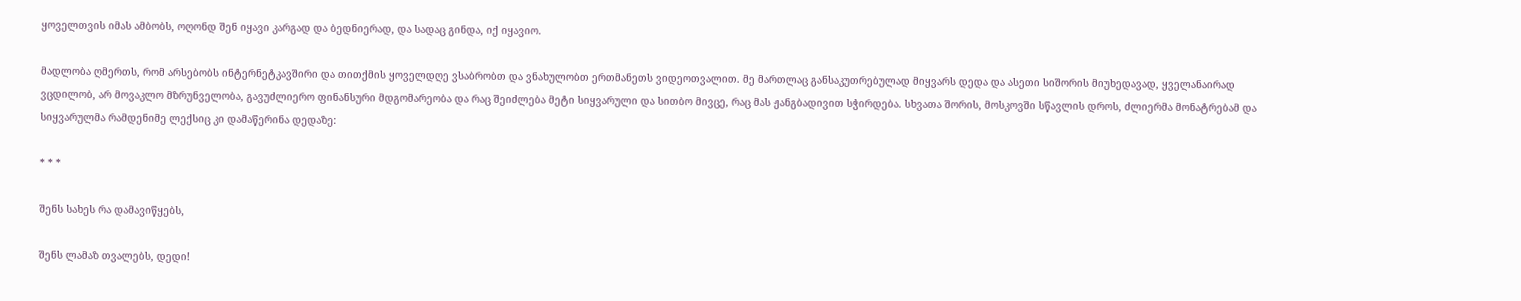ყოველთვის იმას ამბობს, ოღონდ შენ იყავი კარგად და ბედნიერად, და სადაც გინდა, იქ იყავიო.

მადლობა ღმერთს, რომ არსებობს ინტერნეტკავშირი და თითქმის ყოველდღე ვსაბრობთ და ვნახულობთ ერთმანეთს ვიდეოთვალით. მე მართლაც განსაკუთრებულად მიყვარს დედა და ასეთი სიშორის მიუხედავად, ყველანაირად ვცდილობ, არ მოვაკლო მზრუნველობა, გავუძლიერო ფინანსური მდგომარეობა და რაც შეიძლება მეტი სიყვარული და სითბო მივცე, რაც მას ჟანგბადივით სჭირდება. სხვათა შორის, მოსკოვში სწავლის დროს, ძლიერმა მონატრებამ და სიყვარულმა რამდენიმე ლექსიც კი დამაწერინა დედაზე:

* * *

შენს სახეს რა დამავიწყებს,

შენს ლამაზ თვალებს, დედი!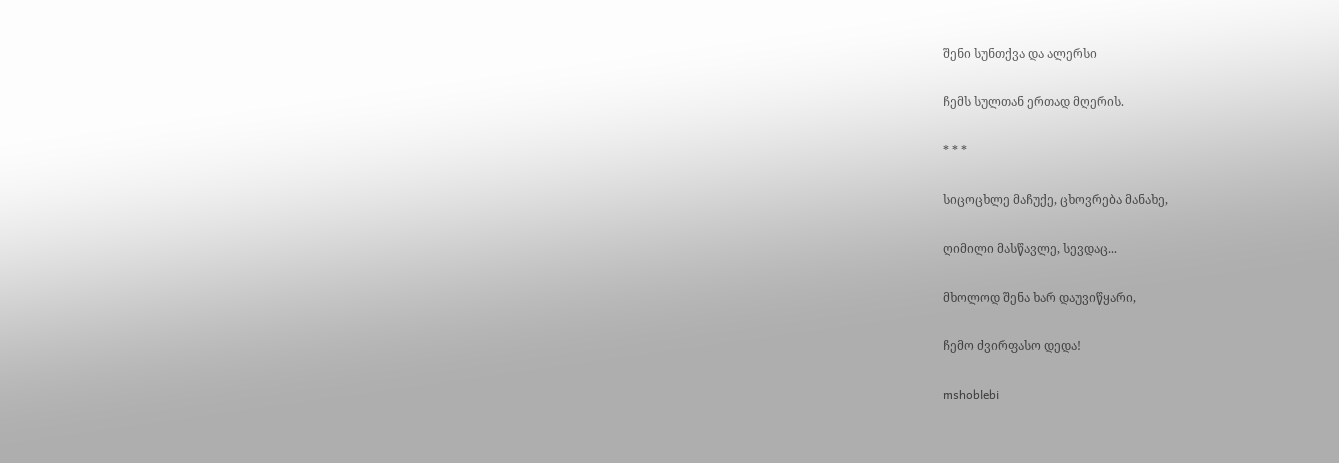შენი სუნთქვა და ალერსი

ჩემს სულთან ერთად მღერის.

* * *

სიცოცხლე მაჩუქე, ცხოვრება მანახე,

ღიმილი მასწავლე, სევდაც...

მხოლოდ შენა ხარ დაუვიწყარი,

ჩემო ძვირფასო დედა!

mshoblebi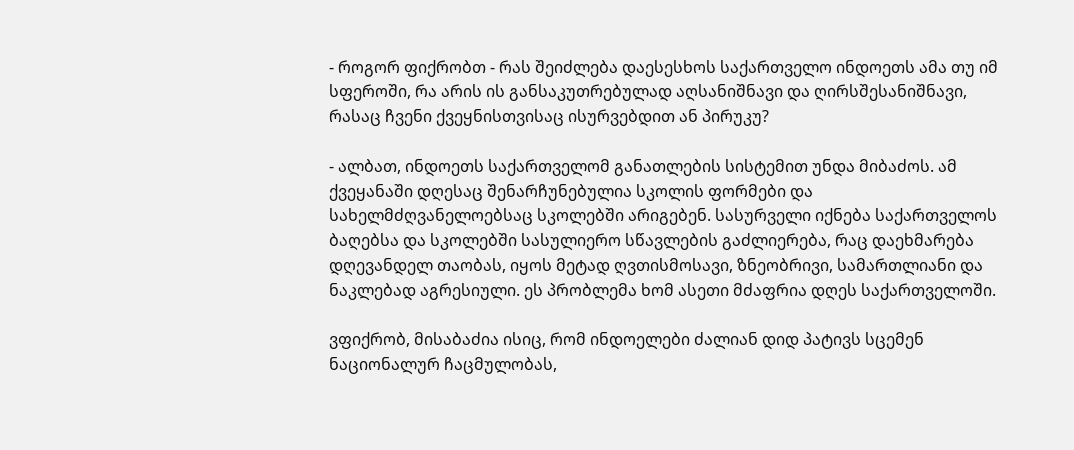- როგორ ფიქრობთ - რას შეიძლება დაესესხოს საქართველო ინდოეთს ამა თუ იმ სფეროში, რა არის ის განსაკუთრებულად აღსანიშნავი და ღირსშესანიშნავი, რასაც ჩვენი ქვეყნისთვისაც ისურვებდით ან პირუკუ?

- ალბათ, ინდოეთს საქართველომ განათლების სისტემით უნდა მიბაძოს. ამ ქვეყანაში დღესაც შენარჩუნებულია სკოლის ფორმები და სახელმძღვანელოებსაც სკოლებში არიგებენ. სასურველი იქნება საქართველოს ბაღებსა და სკოლებში სასულიერო სწავლების გაძლიერება, რაც დაეხმარება დღევანდელ თაობას, იყოს მეტად ღვთისმოსავი, ზნეობრივი, სამართლიანი და ნაკლებად აგრესიული. ეს პრობლემა ხომ ასეთი მძაფრია დღეს საქართველოში.

ვფიქრობ, მისაბაძია ისიც, რომ ინდოელები ძალიან დიდ პატივს სცემენ ნაციონალურ ჩაცმულობას,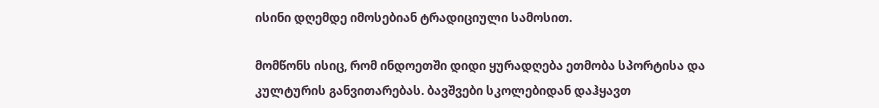ისინი დღემდე იმოსებიან ტრადიციული სამოსით.

მომწონს ისიც, რომ ინდოეთში დიდი ყურადღება ეთმობა სპორტისა და კულტურის განვითარებას. ბავშვები სკოლებიდან დაჰყავთ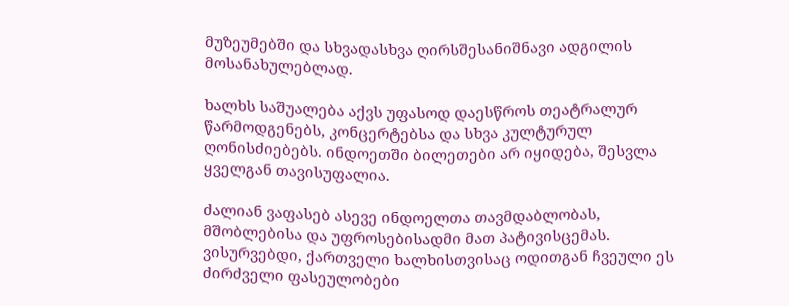მუზეუმებში და სხვადასხვა ღირსშესანიშნავი ადგილის მოსანახულებლად.

ხალხს საშუალება აქვს უფასოდ დაესწროს თეატრალურ წარმოდგენებს, კონცერტებსა და სხვა კულტურულ ღონისძიებებს. ინდოეთში ბილეთები არ იყიდება, შესვლა ყველგან თავისუფალია.

ძალიან ვაფასებ ასევე ინდოელთა თავმდაბლობას, მშობლებისა და უფროსებისადმი მათ პატივისცემას. ვისურვებდი, ქართველი ხალხისთვისაც ოდითგან ჩვეული ეს ძირძველი ფასეულობები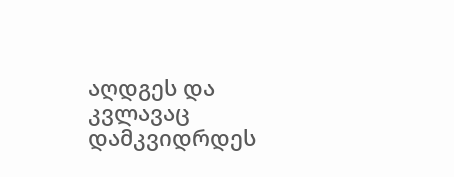აღდგეს და კვლავაც დამკვიდრდეს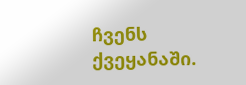ჩვენს ქვეყანაში.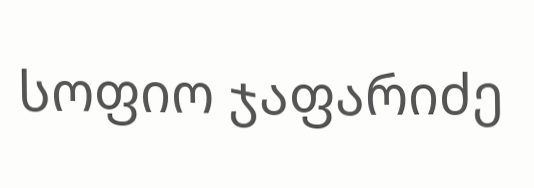სოფიო ჯაფარიძე